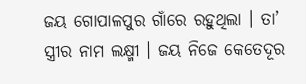ଜୟ ଗୋପାଳପୁର ଗାଁରେ ରହୁଥିଲା । ତା’ ସ୍ତ୍ରୀର ନାମ ଲକ୍ଷ୍ମୀ । ଜୟ ନିଜେ କେତେଦୂର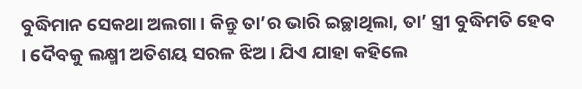ବୁଦ୍ଧିମାନ ସେକଥା ଅଲଗା । କିନ୍ତୁ ତା’ର ଭାରି ଇଚ୍ଛାଥିଲା, ତା’ ସ୍ତ୍ରୀ ବୁଦ୍ଧିମତି ହେବ । ଦୈବକୁ ଲକ୍ଷ୍ମୀ ଅତିଶୟ ସରଳ ଝିଅ । ଯିଏ ଯାହା କହିଲେ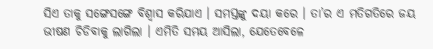ସିଏ ତାକୁ ସଙ୍ଗେସଙ୍ଗେ ବିଶ୍ୱାସ କରିଯାଏ । ସମସ୍ତଙ୍କୁ ଦୟା କରେ । ତା’ର ଏ ମତିଗତିରେ ଜୟ ଭୀଷଣ ଚିଡିବାକୁ ଲାଗିଲା । ଏମିତି ସମୟ ଆସିଲା, ଯେତେବେଳେ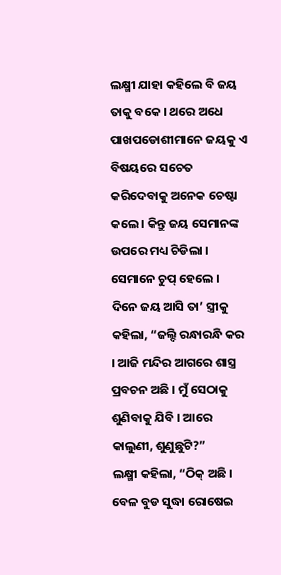ଲକ୍ଷ୍ମୀ ଯାହା କହିଲେ ବି ଜୟ ତାକୁ ବକେ । ଥରେ ଅଧେ ପାଖପଡୋଶୀମାନେ ଜୟକୁ ଏ ବିଷୟରେ ସଚେତ କରିଦେବାକୁ ଅନେକ ଚେଷ୍ଟା କଲେ । କିନ୍ତୁ ଜୟ ସେମାନଙ୍କ ଉପରେ ମଧ୍ୟ ଚିଡିଲା । ସେମାନେ ଚୁପ୍ ହେଲେ ।
ଦିନେ ଜୟ ଆସି ତା’ ସ୍ତ୍ରୀକୁ କହିଲା, “ଜଲ୍ଦି ରନ୍ଧାରନ୍ଧି କର । ଆଜି ମନ୍ଦିର ଆଗରେ ଶାସ୍ତ୍ର ପ୍ରବଚନ ଅଛି । ମୁଁ ସେଠାକୁ ଶୁଣିବାକୁ ଯିବି । ଆରେ କାଲୁଣୀ, ଶୁଣୁଛୁଟି?”
ଲକ୍ଷ୍ମୀ କହିଲା, “ଠିକ୍ ଅଛି । ବେଳ ବୁଡ ସୁଦ୍ଧା ରୋଷେଇ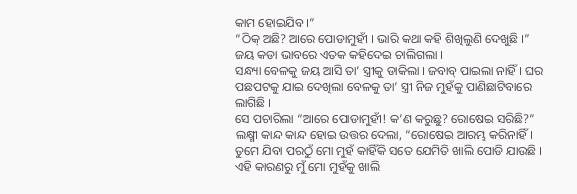କାମ ହୋଇଯିବ ।”
“ଠିକ୍ ଅଛି? ଆରେ ପୋଡାମୁହୀଁ । ଭାରି କଥା କହି ଶିଖିଲୁଣି ଦେଖୁଛି ।” ଜୟ କଡା ଭାବରେ ଏତକ କହିଦେଇ ଚାଲିଗଲା ।
ସନ୍ଧ୍ୟା ବେଳକୁ ଜୟ ଆସି ତା’ ସ୍ତ୍ରୀକୁ ଡାକିଲା । ଜବାବ୍ ପାଇଲା ନାହିଁ । ଘର ପଛପଟକୁ ଯାଇ ଦେଖିଲା ବେଳକୁ ତା’ ସ୍ତ୍ରୀ ନିଜ ମୁହଁକୁ ପାଣିଛାଟିବାରେ ଲାଗିଛି ।
ସେ ପଚାରିଲା “ଆରେ ପୋଡାମୁହୀଁ! କ’ଣ କରୁଛୁ? ରୋଷେଇ ସରିଛି?”
ଲକ୍ଷ୍ମୀ କାନ୍ଦ କାନ୍ଦ ହୋଇ ଉତ୍ତର ଦେଲା, “ରୋଷେଇ ଆରମ୍ଭ କରିନାହିଁ । ତୁମେ ଯିବା ପରଠୁଁ ମୋ ମୁହଁ କାହିଁକି ସତେ ଯେମିତି ଖାଲି ପୋଡି ଯାଉଛି । ଏହି କାରଣରୁ ମୁଁ ମୋ ମୁହଁକୁ ଖାଲି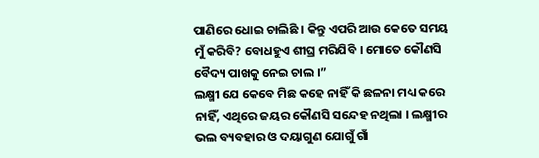ପାଣିରେ ଧୋଇ ଚାଲିଛି । କିନ୍ତୁ ଏପରି ଆଉ କେତେ ସମୟ ମୁଁ କରିବି? ବୋଧହୁଏ ଶୀଘ୍ର ମରିଯିବି । ମୋତେ କୌଣସି ବୈଦ୍ୟ ପାଖକୁ ନେଇ ଚାଲ ।”
ଲକ୍ଷ୍ମୀ ଯେ କେବେ ମିଛ କହେ ନାହିଁ କି ଛଳନା ମଧ୍ୟ କରେ ନାହିଁ, ଏଥିରେ ଜୟର କୌଣସି ସନ୍ଦେହ ନଥିଲା । ଲକ୍ଷ୍ମୀର ଭଲ ବ୍ୟବହାର ଓ ଦୟାଗୁଣ ଯୋଗୁଁ ଗାଁ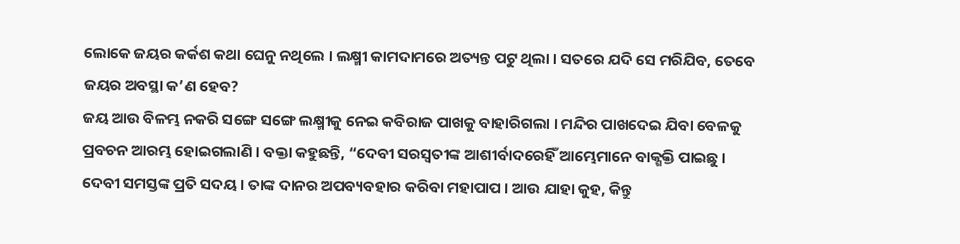ଲୋକେ ଜୟର କର୍କଶ କଥା ଘେନୁ ନଥିଲେ । ଲକ୍ଷ୍ମୀ କାମଦାମରେ ଅତ୍ୟନ୍ତ ପଟୁ ଥିଲା । ସତରେ ଯଦି ସେ ମରିଯିବ, ତେବେ ଜୟର ଅବସ୍ଥା କ’ଣ ହେବ?
ଜୟ ଆଉ ବିଳମ୍ଭ ନକରି ସଙ୍ଗେ ସଙ୍ଗେ ଲକ୍ଷ୍ମୀକୁ ନେଇ କବିରାଜ ପାଖକୁ ବାହାରିଗଲା । ମନ୍ଦିର ପାଖଦେଇ ଯିବା ବେଳକୁ ପ୍ରବଚନ ଆରମ୍ଭ ହୋଇଗଲାଣି । ବକ୍ତା କହୁଛନ୍ତି, “ଦେବୀ ସରସ୍ୱତୀଙ୍କ ଆଶୀର୍ବାଦରେହିଁ ଆମ୍ଭେମାନେ ବାକ୍ଶକ୍ତି ପାଇଛୁ । ଦେବୀ ସମସ୍ତଙ୍କ ପ୍ରତି ସଦୟ । ତାଙ୍କ ଦାନର ଅପବ୍ୟବହାର କରିବା ମହାପାପ । ଆଉ ଯାହା କୁହ, କିନ୍ତୁ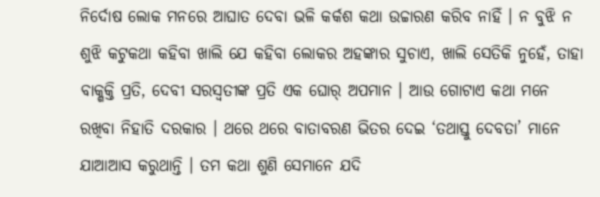ନିର୍ଦୋଷ ଲୋକ ମନରେ ଆଘାତ ଦେବା ଭଳି କର୍କଶ କଥା ଉଚ୍ଚାରଣ କରିବ ନାହିଁ । ନ ବୁଝି ନ ଶୁଝି କଟୁକଥା କହିବା ଖାଲି ଯେ କହିବା ଲୋକର ଅହଙ୍କାର ସୁଚାଏ, ଖାଲି ସେତିକି ନୁହେଁ, ତାହା ବାକ୍ଶକ୍ତି ପ୍ରତି, ଦେବୀ ସରସ୍ୱତୀଙ୍କ ପ୍ରତି ଏକ ଘୋର୍ ଅପମାନ । ଆଉ ଗୋଟାଏ କଥା ମନେ ରଖିବା ନିହାତି ଦରକାର । ଥରେ ଥରେ ବାତାବରଣ ଭିତର ଦେଇ ‘ତଥାସ୍ତୁ ଦେବତା’ ମାନେ ଯାଆଆସ କରୁଥାନ୍ତି । ତମ କଥା ଶୁଣି ସେମାନେ ଯଦି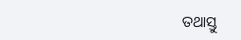ତଥାସ୍ତୁ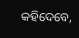କହିଦେବେ,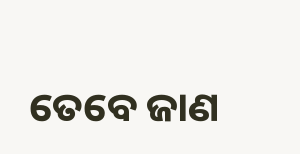ତେବେ ଜାଣ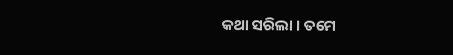କଥା ସରିଲା । ତମେ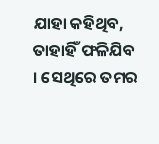ଯାହା କହିଥିବ, ତାହାହିଁ ଫଳିଯିବ । ସେଥିରେ ତମର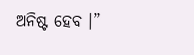ଅନିଷ୍ଟ ହେବ ।”